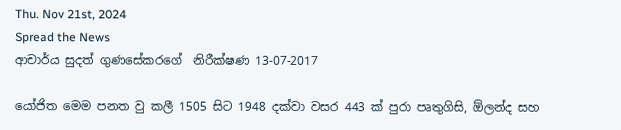Thu. Nov 21st, 2024
Spread the News
ආචාර්ය සුදත් ගුණසේකරගේ  නිරීක්ෂණ 13-07-2017

යෝජිත මෙම පනත වු කලී 1505 සිට 1948 දක්වා වසර 443 ක් පුරා පෘතුගිසි, ඕලන්ද සහ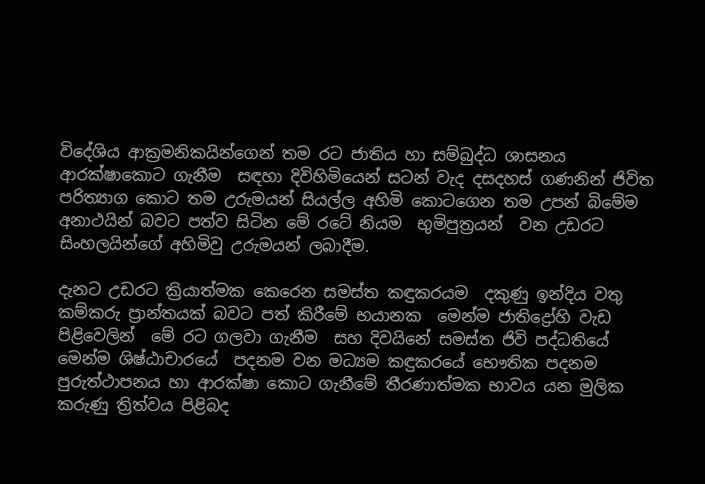විදේශිය ආක්‍රමනිකයින්ගෙන් තම රට ජාතිය හා සම්බුද්ධ ශාසනය ආරක්ෂාකොට ගැනීම  සඳහා දිවිහිමියෙන් සටන් වැද දසදහස් ගණනින් ජිවිත පරිත්‍යාග කොට තම උරුමයන් සියල්ල අහිමි කොටගෙන තම උපන් බිමේම අනාථයින් බවට පත්ව සිටින මේ රටේ නියම  භුමිපුත්‍රයන්  වන උඩරට සිංහලයින්ගේ අහිමිවු උරුමයන් ලබාදීම.

දැනට උඩරට ක්‍රියාත්මක කෙරෙන සමස්ත කඳුකරයම  දකුණු ඉන්දිය වතු කම්කරු ප්‍රාන්තයක් බවට පත් කිරීමේ භයානක  මෙන්ම ජාතිද්‍රෝහි වැඩ පිළිවෙලින්  මේ රට ගලවා ගැනීම  සහ දිවයිනේ සමස්ත ජිවි පද්ධතියේ මෙන්ම ශිෂ්ඨාචාරයේ  පදනම වන මධ්‍යම කඳුකරයේ භෞතික පදනම පුරුත්ථාපනය හා ආරක්ෂා කොට ගැනීමේ තීරණාත්මක භාවය යන මුලික කරුණු ත්‍රිත්වය පිළිබද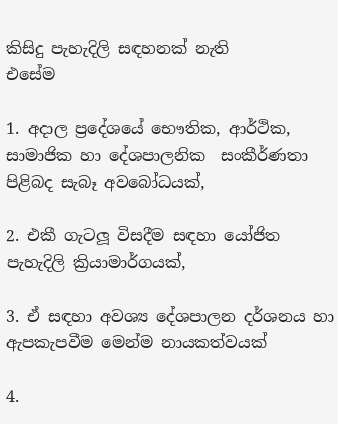කිසිදු පැහැදිලි සඳහනක් නැති
එසේම

1. අදාල ප්‍රදේශයේ භෞතික, ආර්ථික, සාමාජික හා දේශපාලනික  සංකීර්ණතා පිළිබද සැබෑ අවබෝධයක්,

2. එකී ගැටලූ විසදීම සඳහා යෝජිත  පැහැදිලි ක්‍රියාමාර්ගයක්,

3. ඒ සඳහා අවශ්‍ය දේශපාලන දර්ශනය හා ඇපකැපවීම මෙන්ම නායකත්වයක්

4.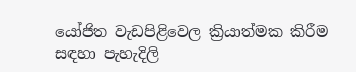යෝජිත වැඩපිළිවෙල ක්‍රියාත්මක කිරීම  සඳහා පැහැදිලි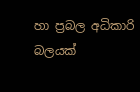හා ප්‍රබල අධිකාරි බලයක්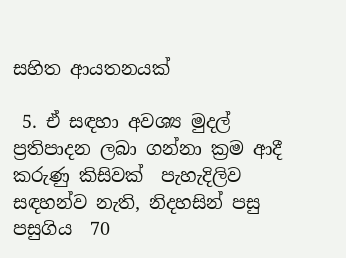සහිත ආයතනයක්

 5. ඒ සඳහා අවශ්‍ය මුදල් ප්‍රතිපාදන ලබා ගන්නා ක්‍රම ආදී කරුණු කිසිවක්  පැහැදිලිව සඳහන්ව නැති, නිදහසින් පසු පසුගිය  70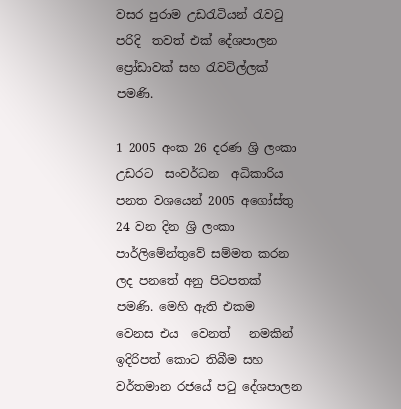වසර පුරාම උඩරැටියන් රැවටු පරිදි  තවත් එක් දේශපාලන ප්‍රෝඩාවක් සහ රැවටිල්ලක් පමණි.

1 2005 අංක 26 දරණ ශ්‍රි ලංකා  උඩරට  සංවර්ධන  අධිකාරිය පනත වශයෙන් 2005 අගෝස්තු 24 වන දින ශ්‍රි ලංකා පාර්ලිමේන්තුවේ සම්මත කරන ලද පනතේ අනු පිටපතක් පමණි. මෙහි ඇති එකම  වෙනස එය  වෙනත්   නමකින් ඉදිරිපත් කොට තිබීම සහ වර්තමාන රජයේ පටු දේශපාලන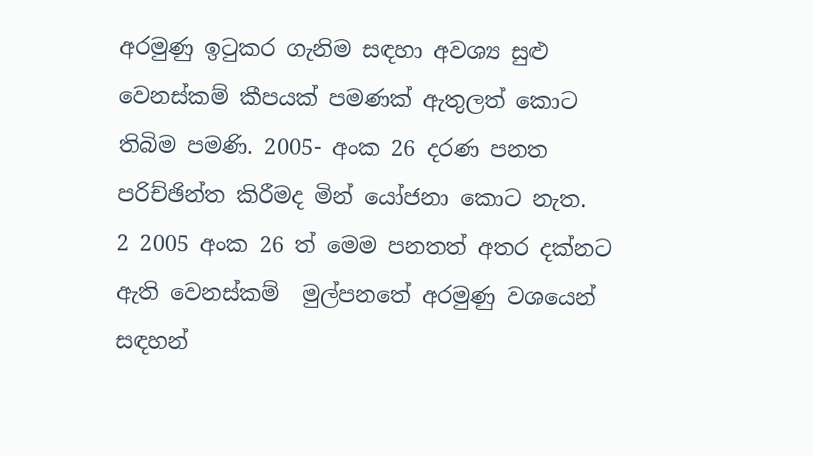අරමුණු ඉටුකර ගැනිම සඳහා අවශ්‍ය සුළු වෙනස්කම් කීපයක් පමණක් ඇතුලත් කොට තිබිම පමණි. 2005- අංක 26 දරණ පනත පරිච්ඡින්ත කිරීමද මින් යෝජනා කොට නැත.
2 2005 අංක 26 ත් මෙම පනතත් අතර දක්නට ඇති වෙනස්කම්  මුල්පනතේ අරමුණු වශයෙන් සඳහන්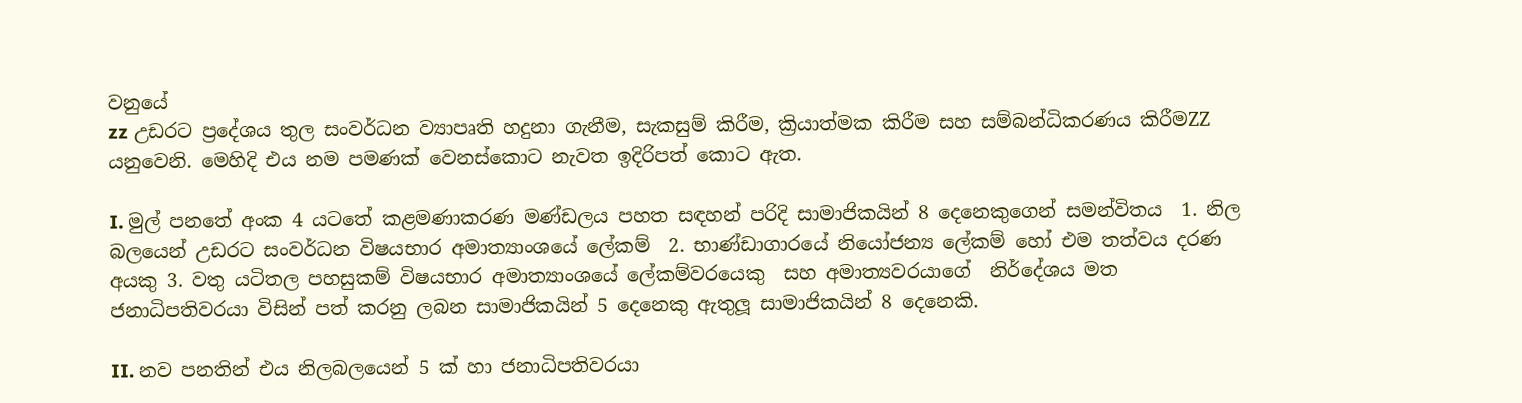වනුයේ
zz උඩරට ප්‍රදේශය තුල සංවර්ධන ව්‍යාපෘති හදුනා ගැනීම, සැකසුම් කිරීම, ක්‍රියාත්මක කිරීම සහ සම්බන්ධිකරණය කිරීමZZ යනුවෙනි. මෙහිදි එය නම පමණක් වෙනස්කොට නැවත ඉදිරිපත් කොට ඇත.

I. මුල් පනතේ අංක 4 යටතේ කළමණාකරණ මණ්ඩලය පහත සඳහන් පරිදි සාමාජිකයින් 8 දෙනෙකුගෙන් සමන්විතය  1. නිල බලයෙන් උඩරට සංවර්ධන විෂයභාර අමාත්‍යාංශයේ ලේකම්  2. භාණ්ඩාගාරයේ නියෝජන්‍ය ලේකම් හෝ එම තත්වය දරණ අයකු 3. වතු යටිතල පහසුකම් විෂයභාර අමාත්‍යාංශයේ ලේකම්වරයෙකු  සහ අමාත්‍යවරයාගේ  නිර්දේශය මත ජනාධිපතිවරයා විසින් පත් කරනු ලබන සාමාජිකයින් 5 දෙනෙකු ඇතුලූ සාමාජිකයින් 8 දෙනෙකි.

II. නව පනතින් එය නිලබලයෙන් 5 ක් හා ජනාධිපතිවරයා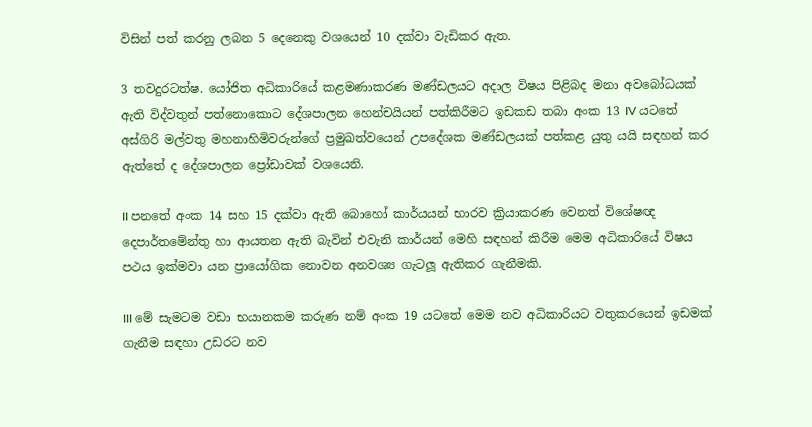විසින් පත් කරනු ලබන 5 දෙනෙකු වශයෙන් 10 දක්වා වැඩිකර ඇත.

3 තවදුරටත්ෂ. යෝජිත අධිකාරියේ කළමණාකරණ මණ්ඩලයට අදාල විෂය පිළිබද මනා අවබෝධයක් ඇති විද්වතුන් පත්නොකොට දේශපාලන හෙන්චයියන් පත්කිරීමට ඉඩකඩ තබා අංක 13 IV යටතේ අස්ගිරි මල්වතු මහනාහිමිවරුන්ගේ ප්‍රමුඛත්වයෙන් උපදේශක මණ්ඩලයක් පත්කළ යුතු යයි සඳහන් කර ඇත්තේ ද දේශපාලන ප්‍රෝඩාවක් වශයෙනි.

II පනතේ අංක 14 සහ 15 දක්වා ඇති බොහෝ කාර්යයන් භාරව ක්‍රියාකරණ වෙනත් විශේෂඥ දෙපාර්තමේන්තු හා ආයතන ඇති බැවින් එවැනි කාර්යන් මෙහි සඳහන් කිරීම මෙම අධිකාරියේ විෂය පථය ඉක්මවා යන ප්‍රායෝගික නොවන අනවශ්‍ය ගැටලූ ඇතිකර ගැනීමකි.

III මේ සැමටම වඩා භයානකම කරුණ නම් අංක 19 යටතේ මෙම නව අධිකාරියට වතුකරයෙන් ඉඩමක් ගැනීම සඳහා උඩරට නව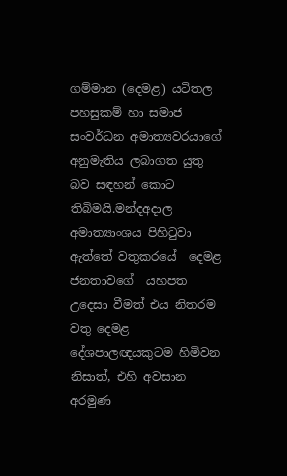ගම්මාන (දෙමළ) යටිතල පහසුකම් හා සමාජ සංවර්ධන අමාත්‍යවරයාගේ අනුමැතිය ලබාගත යුතු බව සඳහන් කොට තිබිමයි.මන්දඅදාල අමාත්‍යාංශය පිහිටුවා ඇත්තේ වතුකරයේ  දෙමළ ජනතාවගේ  යහපත උදෙසා වීමත් එය නිතරම වතු දෙමළ දේශපාලඥයකුටම හිමිවන නිසාත්, එහි අවසාන අරමුණ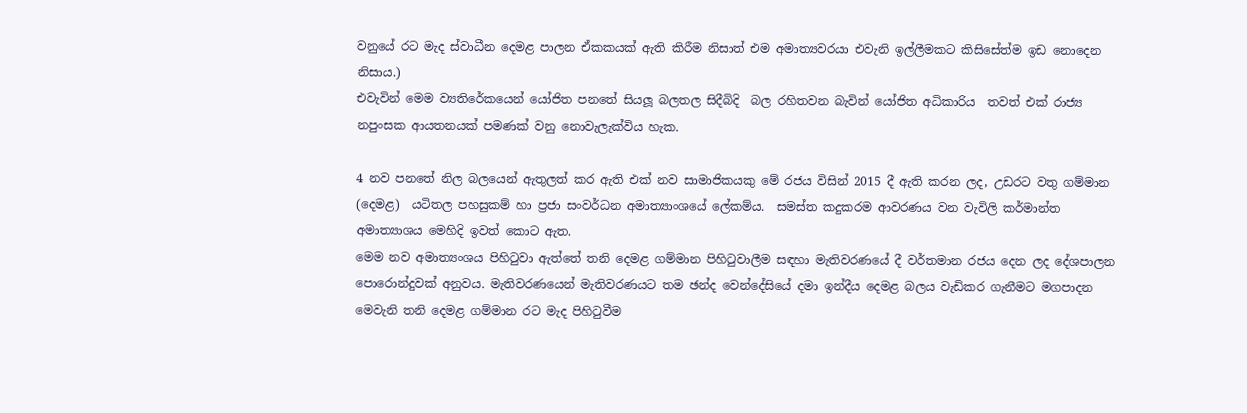වනුයේ රට මැද ස්වාධීන දෙමළ පාලන ඒකකයක් ඇති කිරීම නිසාත් එම අමාත්‍යවරයා එවැනි ඉල්ලීමකට කිසිසේත්ම ඉඩ නොදෙන නිසාය.)
එවැවින් මෙම ව්‍යතිරේකයෙන් යෝජිත පනතේ සියලූ බලතල සිදීබිදි  බල රහිතවන බැවින් යෝජිත අධිකාරිය  තවත් එක් රාජ්‍ය නපුංසක ආයතනයක් පමණක් වනු නොවැලැක්විය හැක.

4 නව පනතේ නිල බලයෙන් ඇතුලත් කර ඇති එක් නව සාමාජිකයකු මේ රජය විසින් 2015 දී ඇති කරන ලද, උඩරට වතු ගම්මාන (දෙමළ)  යටිතල පහසුකම් හා ප්‍රජා සංවර්ධන අමාත්‍යාංශයේ ලේකම්ය.  සමස්ත කදුකරම ආවරණය වන වැවිලි කර්මාන්ත අමාත්‍යාශය මෙහිදි ඉවත් කොට ඇත.
මෙම නව අමාත්‍යංශය පිහිටුවා ඇත්තේ තනි දෙමළ ගම්මාන පිහිටුවාලීම සඳහා මැතිවරණයේ දී වර්තමාන රජය දෙන ලද දේශපාලන පොරොන්දුවක් අනුවය. මැතිවරණයෙන් මැතිවරණයට තම ඡන්ද වෙන්දේසියේ දමා ඉන්දීය දෙමළ බලය වැඩිකර ගැනීමට මගපාදන මෙවැනි තනි දෙමළ ගම්මාන රට මැද පිහිටුවීම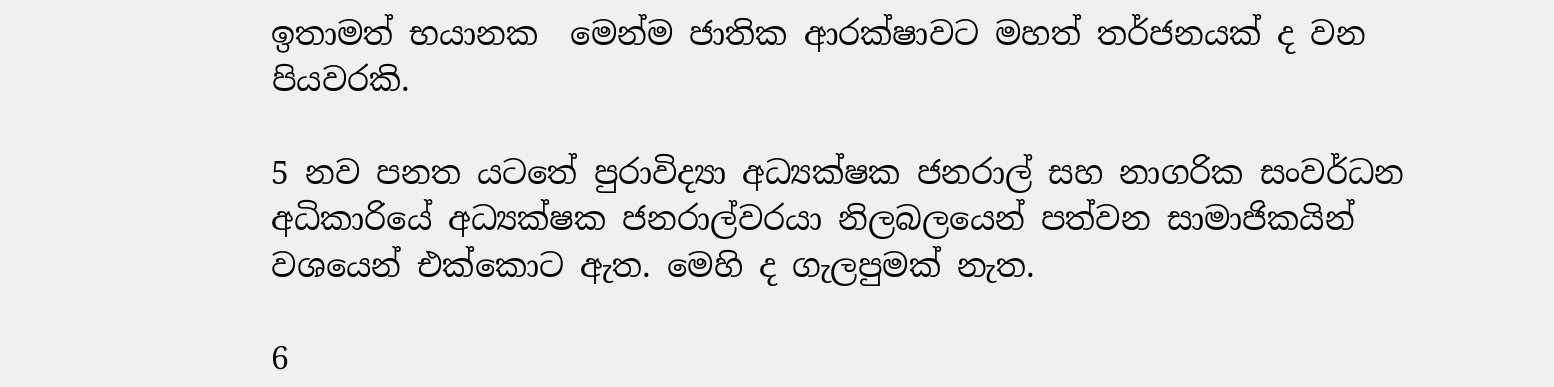ඉතාමත් භයානක  මෙන්ම ජාතික ආරක්ෂාවට මහත් තර්ජනයක් ද වන පියවරකි.

5 නව පනත යටතේ පුරාවිද්‍යා අධ්‍යක්ෂක ජනරාල් සහ නාගරික සංවර්ධන අධිකාරියේ අධ්‍යක්ෂක ජනරාල්වරයා නිලබලයෙන් පත්වන සාමාජිකයින්  වශයෙන් එක්කොට ඇත. මෙහි ද ගැලපුමක් නැත.

6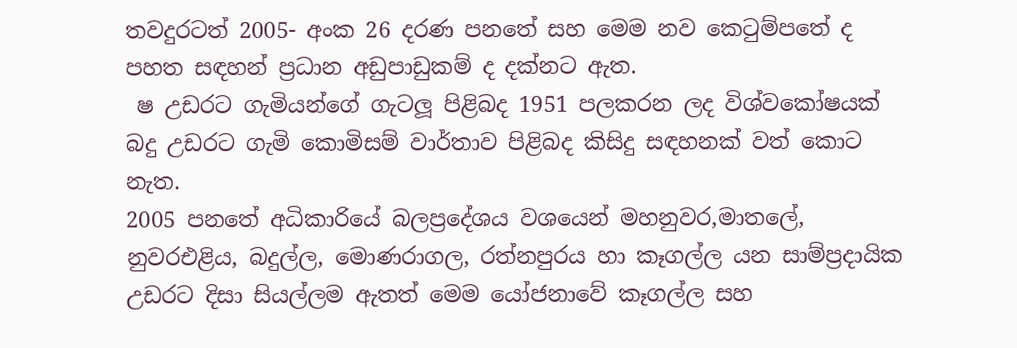තවදුරටත් 2005- අංක 26 දරණ පනතේ සහ මෙම නව කෙටුම්පතේ ද පහත සඳහන් ප්‍රධාන අඩුපාඩුකම් ද දක්නට ඇත.
 ෂ උඩරට ගැමියන්ගේ ගැටලූ පිළිබද 1951 පලකරන ලද විශ්වකෝෂයක් බදු උඩරට ගැමි කොමිසම් වාර්තාව පිළිබද කිසිදු සඳහනක් වත් කොට නැත.
2005 පනතේ අධිකාරියේ බලප්‍රදේශය වශයෙන් මහනුවර,මාතලේ, නුවරඑළිය, බදුල්ල, මොණරාගල, රත්නපුරය හා කෑගල්ල යන සාම්ප්‍රදායික උඩරට දිසා සියල්ලම ඇතත් මෙම යෝජනාවේ කෑගල්ල සහ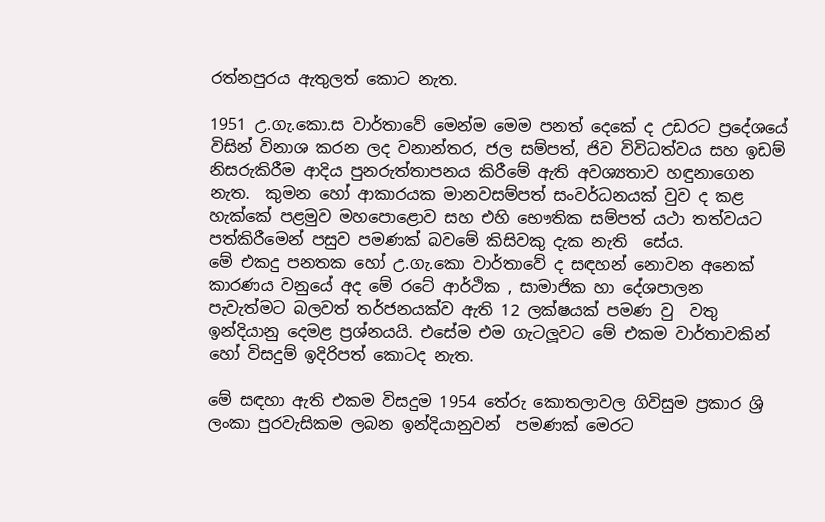රත්නපුරය ඇතුලත් කොට නැත.

1951 උ.ගැ.කො.ස වාර්තාවේ මෙන්ම මෙම පනත් දෙකේ ද උඩරට ප්‍රදේශයේ විසින් විනාශ කරන ලද වනාන්තර, ජල සම්පත්, ජිව විවිධත්වය සහ ඉඩම් නිසරුකිරීම ආදිය පුනරුත්තාපනය කිරීමේ ඇති අවශ්‍යතාව හඳුනාගෙන නැත.  කුමන හෝ ආකාරයක මානවසම්පත් සංවර්ධනයක් වුව ද කළ හැක්කේ පළමුව මහපොළොව සහ එහි භෞතික සම්පත් යථා තත්වයට පත්කිරීමෙන් පසුව පමණක් බවමේ කිසිවකු දැක නැති  සේය.
මේ එකදු පනතක හෝ උ.ගැ.කො වාර්තාවේ ද සඳහන් නොවන අනෙක් කාරණය වනුයේ අද මේ රටේ ආර්ථික , සාමාජික හා දේශපාලන පැවැත්මට බලවත් තර්ජනයක්ව ඇති 12 ලක්ෂයක් පමණ වු  වතු ඉන්දියානු දෙමළ ප්‍රශ්නයයි. එසේම එම ගැටලූවට මේ එකම වාර්තාවකින් හෝ විසදුම් ඉදිරිපත් කොටද නැත.

මේ සඳහා ඇති එකම විසදුම 1954 තේරු කොතලාවල ගිවිසුම ප්‍රකාර ශ්‍රි ලංකා පුරවැසිකම ලබන ඉන්දියානුවන්  පමණක් මෙරට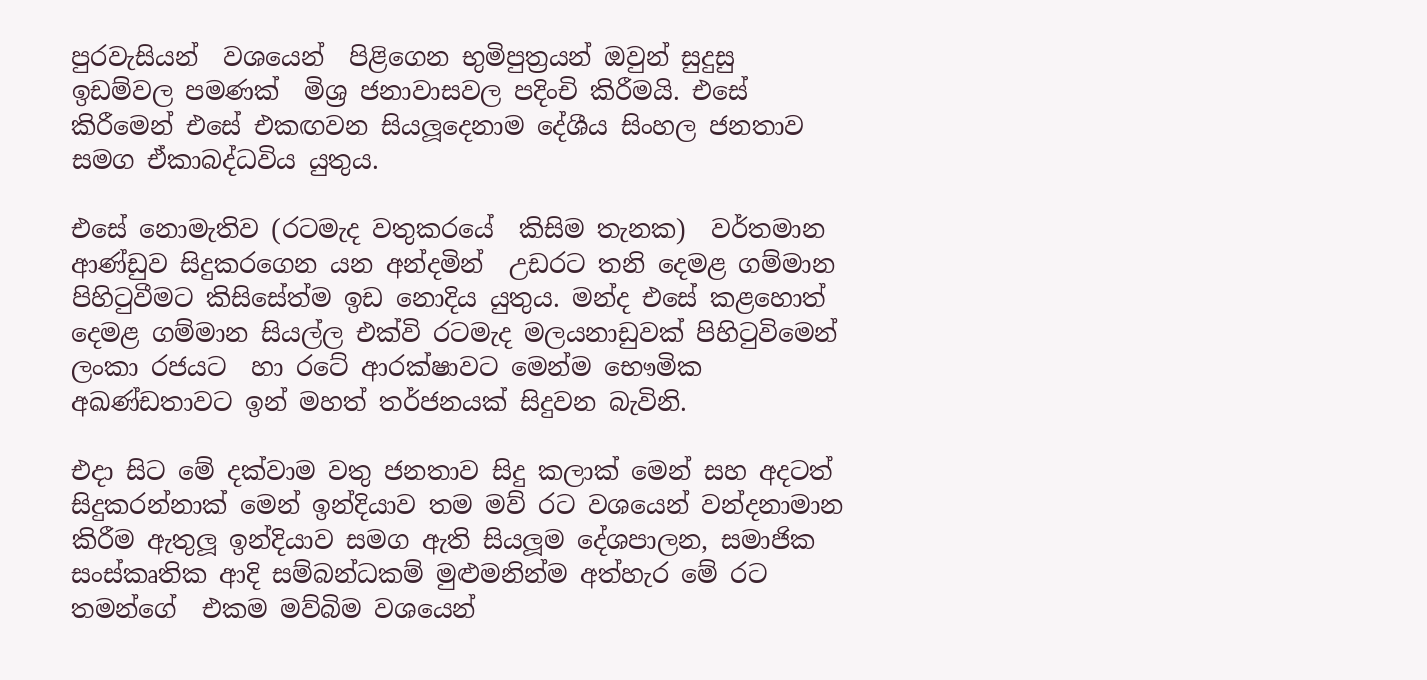පුරවැසියන්  වශයෙන්  පිළිගෙන භුමිපුත්‍රයන් ඔවුන් සුදුසු  ඉඩම්වල පමණක්  මිශ්‍ර ජනාවාසවල පදිංචි කිරීමයි. එසේ කිරීමෙන් එසේ එකඟවන සියලූදෙනාම දේශීය සිංහල ජනතාව සමග ඒකාබද්ධවිය යුතුය.

එසේ නොමැතිව (රටමැද වතුකරයේ  කිසිම තැනක)  වර්තමාන ආණ්ඩුව සිදුකරගෙන යන අන්දමින්  උඩරට තනි දෙමළ ගම්මාන පිහිටුවීමට කිසිසේත්ම ඉඩ නොදිය යුතුය. මන්ද එසේ කළහොත්  දෙමළ ගම්මාන සියල්ල එක්වි රටමැද මලයනාඩුවක් පිහිටුවිමෙන් ලංකා රජයට  හා රටේ ආරක්ෂාවට මෙන්ම භෞමික අඛණ්ඩතාවට ඉන් මහත් තර්ජනයක් සිදුවන බැවිනි.

එදා සිට මේ දක්වාම වතු ජනතාව සිදු කලාක් මෙන් සහ අදටත් සිදුකරන්නාක් මෙන් ඉන්දියාව තම මව් රට වශයෙන් වන්දනාමාන කිරීම ඇතුලූ ඉන්දියාව සමග ඇති සියලූම දේශපාලන, සමාජික සංස්කෘතික ආදි සම්බන්ධකම් මුළුමනින්ම අත්හැර මේ රට තමන්ගේ  එකම මව්බිම වශයෙන්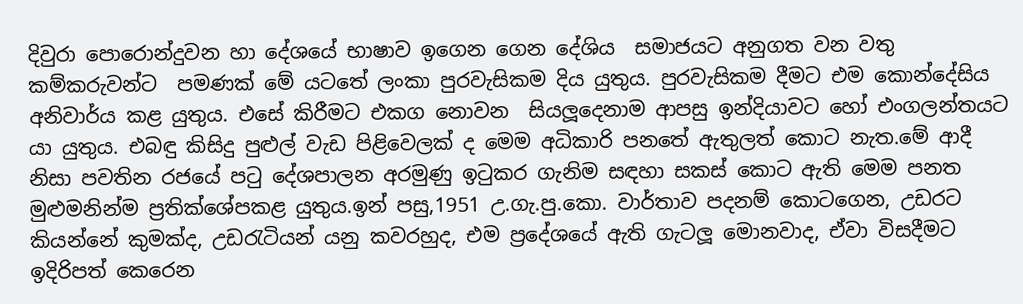දිවුරා පොරොන්දුවන හා දේශයේ භාෂාව ඉගෙන ගෙන දේශිය  සමාජයට අනුගත වන වතු කම්කරුවන්ට  පමණක් මේ යටතේ ලංකා පුරවැසිකම දිය යුතුය. පුරවැසිකම දීමට එම කොන්දේසිය අනිවාර්ය කළ යුතුය. එසේ කිරීමට එකග නොවන  සියලූදෙනාම ආපසු ඉන්දියාවට හෝ එංගලන්තයට යා යුතුය. එබඳු කිසිදු පුළුල් වැඩ පිළිවෙලක් ද මෙම අධිකාරි පනතේ ඇතුලත් කොට නැත.මේ ආදී නිසා පවතින රජයේ පටු දේශපාලන අරමුණු ඉටුකර ගැනිම සඳහා සකස් කොට ඇති මෙම පනත මුළුමනින්ම ප්‍රතික්ශේපකළ යුතුය.ඉන් පසු,1951 උ.ගැ.පු.කො. වාර්තාව පදනම් කොටගෙන, උඩරට කියන්නේ කුමක්ද, උඩරැටියන් යනු කවරහුද, එම ප්‍රදේශයේ ඇති ගැටලූ මොනවාද, ඒවා විසදීමට ඉදිරිපත් කෙරෙන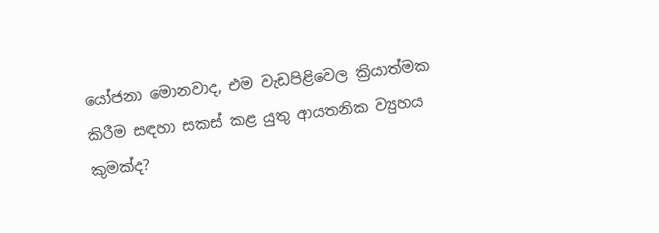යෝජනා මොනවාද, එම වැඩපිළිවෙල ක්‍රියාත්මක කිරීම සඳහා සකස් කළ යුතු ආයතනික ව්‍යුහය කුමක්ද?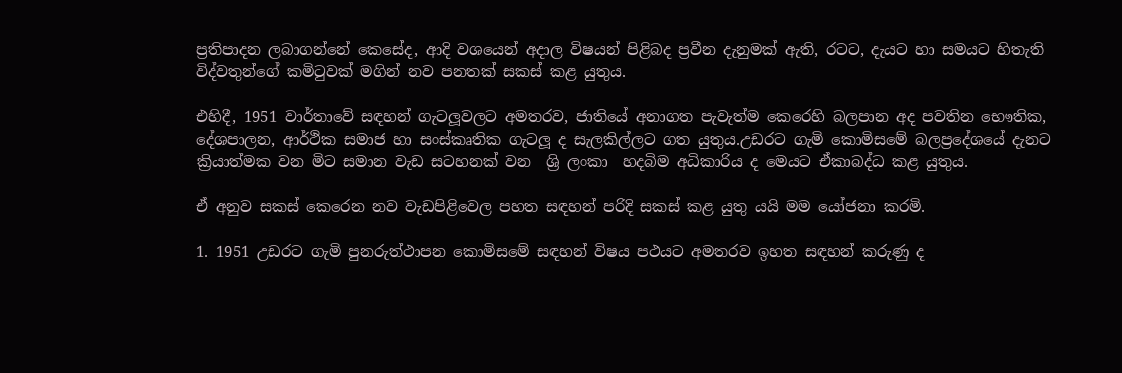ප්‍රතිපාදන ලබාගන්නේ කෙසේද, ආදි වශයෙන් අදාල විෂයන් පිළිබද ප්‍රවීන දැනුමක් ඇති, රටට, දැයට හා සමයට හිතැති විද්වතුන්ගේ කමිටුවක් මගින් නව පනතක් සකස් කළ යුතුය.

එහිදී, 1951 වාර්තාවේ සඳහන් ගැටලූවලට අමතරව, ජාතියේ අනාගත පැවැත්ම කෙරෙහි බලපාන අද පවතින භෞතික, දේශපාලන, ආර්ථික සමාජ හා සංස්කෘතික ගැටලූ ද සැලකිල්ලට ගත යුතුය.උඩරට ගැමි කොමිසමේ බලප්‍රදේශයේ දැනට ක්‍රියාත්මක වන මිට සමාන වැඩ සටහනක් වන  ශ්‍රි ලංකා  හදබිම අධිකාරිය ද මෙයට ඒකාබද්ධ කළ යුතුය.

ඒ අනුව සකස් කෙරෙන නව වැඩපිළිවෙල පහත සඳහන් පරිදි සකස් කළ යුතු යයි මම යෝජනා කරමි.

1. 1951 උඩරට ගැමි පුනරුත්ථාපන කොමිසමේ සඳහන් විෂය පථයට අමතරව ඉහත සඳහන් කරුණු ද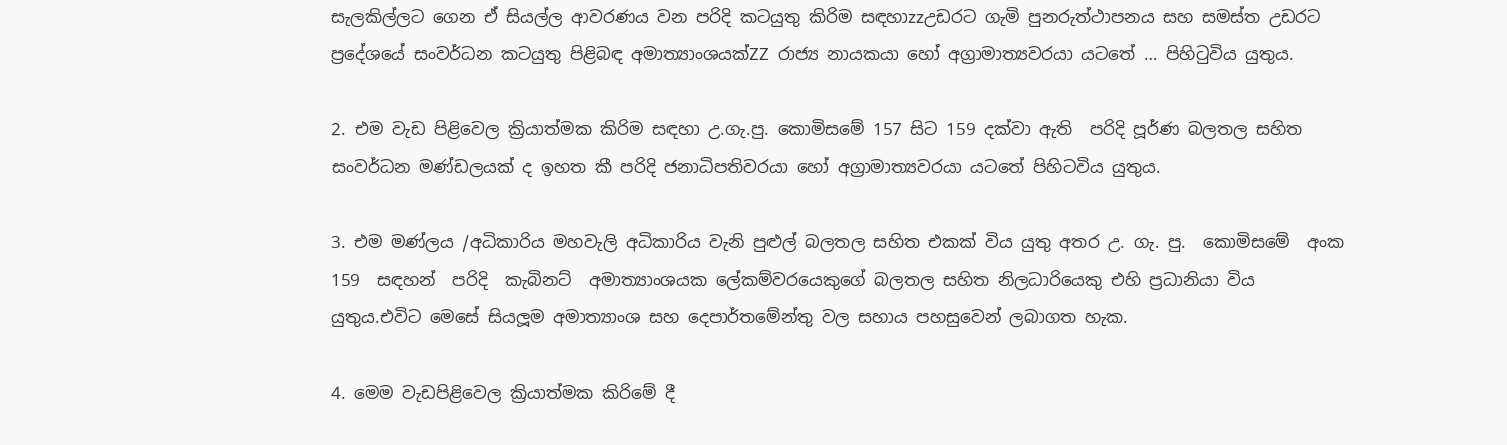සැලකිල්ලට ගෙන ඒ සියල්ල ආවරණය වන පරිදි කටයුතු කිරිම සඳහාzzඋඩරට ගැමි පුනරුත්ථාපනය සහ සමස්ත උඩරට ප්‍රදේශයේ සංවර්ධන කටයුතු පිළිබඳ අමාත්‍යාංශයක්ZZ රාජ්‍ය නායකයා හෝ අග්‍රාමාත්‍යවරයා යටතේ … පිහිටුවිය යුතුය.

2. එම වැඩ පිළිවෙල ක්‍රියාත්මක කිරිම සඳහා උ.ගැ.පු. කොමිසමේ 157 සිට 159 දක්වා ඇති  පරිදි පූර්ණ බලතල සහිත සංවර්ධන මණ්ඩලයක් ද ඉහත කී පරිදි ජනාධිපතිවරයා හෝ අග්‍රාමාත්‍යවරයා යටතේ පිහිටවිය යුතුය.

3. එම මණ්ලය /අධිකාරිය මහවැලි අධිකාරිය වැනි පුළුල් බලතල සහිත එකක් විය යුතු අතර උ. ගැ. පු.  කොමිසමේ  අංක  159  සඳහන්  පරිදි  කැබිනට්  අමාත්‍යාංශයක ලේකම්වරයෙකුගේ බලතල සහිත නිලධාරියෙකු එහි ප්‍රධානියා විය යුතුය.එවිට මෙසේ සියලූම අමාත්‍යාංශ සහ දෙපාර්තමේන්තු වල සහාය පහසුවෙන් ලබාගත හැක.

4. මෙම වැඩපිළිවෙල ක්‍රියාත්මක කිරිමේ දී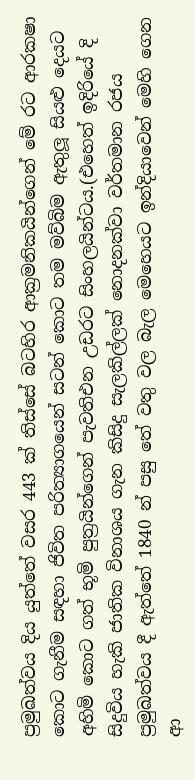ප්‍රමුඛත්වය දිය යුත්තේ වසර 443 ක් තිස්සේ බටහිර ආක්‍රමනිකයින්ගෙන් මේ රට ආරක‍ෂා කොට ගැනීම සඳහා ජිවිත පරිත්‍යාගයෙන් සටන් කොට තම මව්බිම ඇතුලූ සියළු දෙයට අහිමි කොට ගත් භූමි පුත්‍රයින්ගෙන් පැවතිඑන උඩරට සිංහලයින්ටය.(එහෙත් ඉදිරියේ දි සිදුවිය හැකි ජාතික විනාශය ගැන කිසිදු සැලකිල්ලක් නොදනක්වා වර්තමාන රජය ප්‍රමුඛත්වය දී ඇත්තේ 1840 න් පසු තේ වතු වල බැල මෙහෙයට ඉන්දියාවෙන් මෙහි ගෙන ආ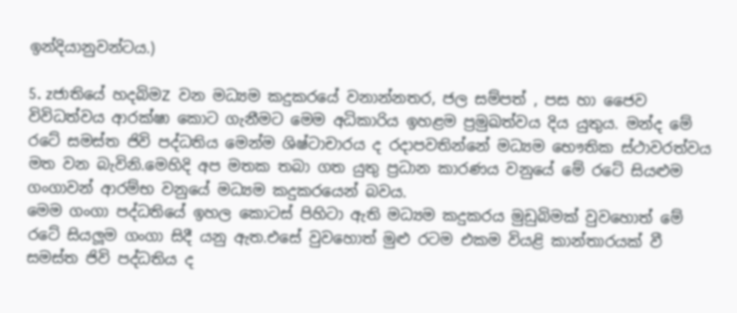ඉන්දියානුවන්ටය.)

5. zජාතියේ හදබිමZ වන මධ්‍යම කදුකරයේ වනාන්නතර, ජල සම්පත් , පස හා ජෛව  විවිධත්වය ආරක්ෂා කොට ගැනීමට මෙම අධිකාරිය ඉහළම ප්‍රමුඛත්වය දිය යුතුය. මන්ද මේ රටේ සමස්ත ජිවි පද්ධතිය මෙන්ම ශිෂ්ටාචාරය ද රදාපවතින්නේ මධ්‍යම භෞතික ස්ථාවරත්වය මත වන බැවිනි.මෙහිදි අප මතක තබා ගත යුතු ප්‍රධාන කාරණය වනුයේ මේ රටේ සියළුම ගංගාවන් ආරම්භ වනුයේ මධ්‍යම කදුකරයෙන් බවය.
මෙම ගංගා පද්ධතියේ ඉහල කොටස් පිහිටා ඇති මධ්‍යම කදුකරය මුඩුබිමක් වුවහොත් මේ රටේ සියලූම ගංගා සිදී යනු ඇත.එසේ වුවහොත් මුළු රටම එකම වියළි කාන්තාරයක් වී සමස්ත ජිවි පද්ධතිය ද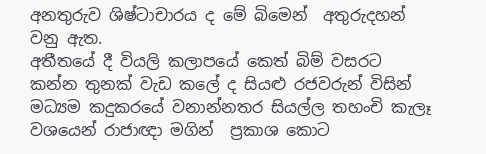අනතුරුව ශිෂ්ටාචාරය ද මේ බිමෙන්  අතුරුදහන් වනු ඇත.
අතීතයේ දී වියලි කලාපයේ කෙත් බිම් වසරට කන්න තුනක් වැඩ කලේ ද සියළු රජවරුන් විසින් මධ්‍යම කදුකරයේ වනාන්නතර සියල්ල තහංචි කැලෑ වශයෙන් රාජාඥා මගින්  ප්‍රකාශ කොට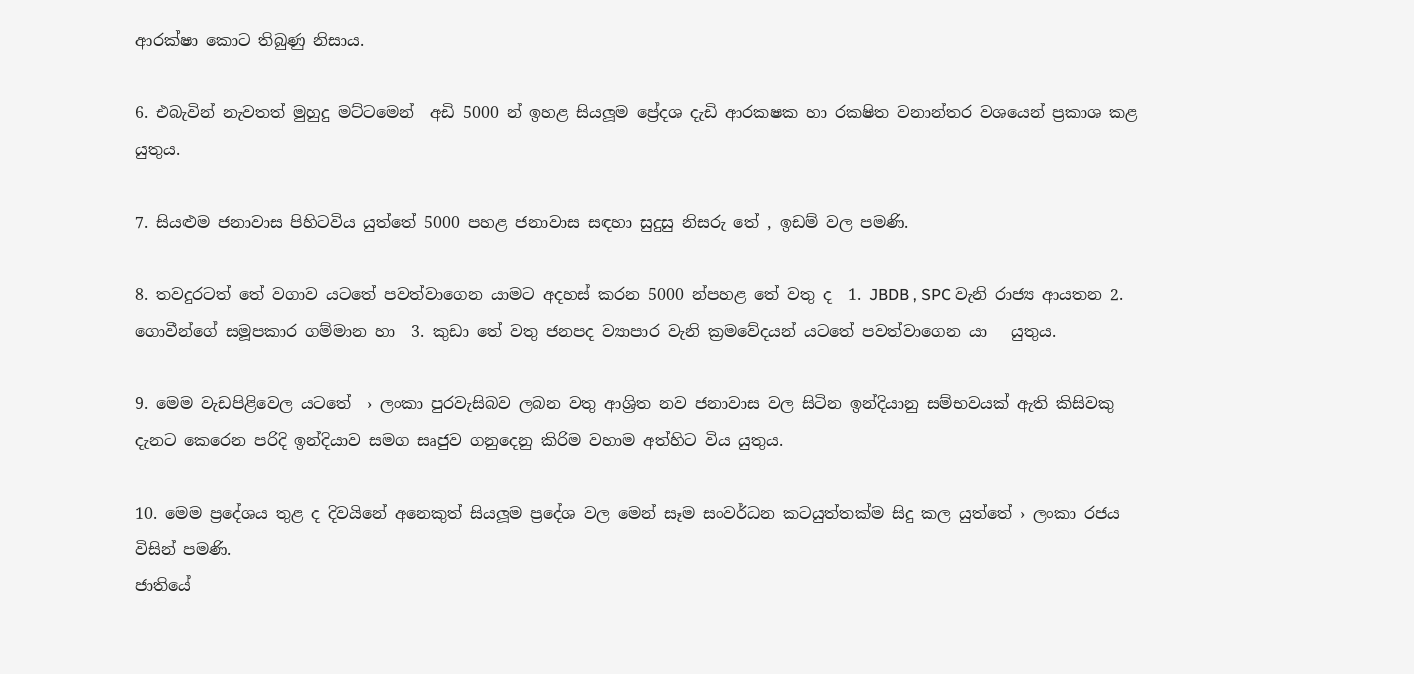ආරක්ෂා කොට තිබුණු නිසාය.

6. එබැවින් නැවතත් මුහුදු මට්ටමෙන්  අඩි 5000 න් ඉහළ සියලූම ප්‍රේදශ දැඩි ආරක‍ෂක හා රක‍ෂිත වනාන්තර වශයෙන් ප්‍රකාශ කළ යුතුය.

7. සියළුම ජනාවාස පිහිටවිය යුත්තේ 5000 පහළ ජනාවාස සඳහා සුදුසු නිසරු තේ , ඉඩම් වල පමණි.

8. තවදුරටත් තේ වගාව යටතේ පවත්වාගෙන යාමට අදහස් කරන 5000 න්පහළ තේ වතු ද  1. JBDB , SPC වැනි රාජ්‍ය ආයතන 2. ගොවීන්ගේ සමූපකාර ගම්මාන හා  3. කුඩා තේ වතු ජනපද ව්‍යාපාර වැනි ක්‍රමවේදයන් යටතේ පවත්වාගෙන යා   යුතුය.

9. මෙම වැඩපිළිවෙල යටතේ  › ලංකා පුරවැසිබව ලබන වතු ආශ්‍රිත නව ජනාවාස වල සිටින ඉන්දියානු සම්භවයක් ඇති කිසිවකු දැනට කෙරෙන පරිදි ඉන්දියාව සමග සෘජුව ගනුදෙනු කිරිම වහාම අත්හිට විය යුතුය.

10. මෙම ප්‍රදේශය තුළ ද දිවයිනේ අනෙකුත් සියලූම ප්‍රදේශ වල මෙන් සෑම සංවර්ධන කටයුත්තක්ම සිදු කල යුත්තේ › ලංකා රජය විසින් පමණි.
ජාතියේ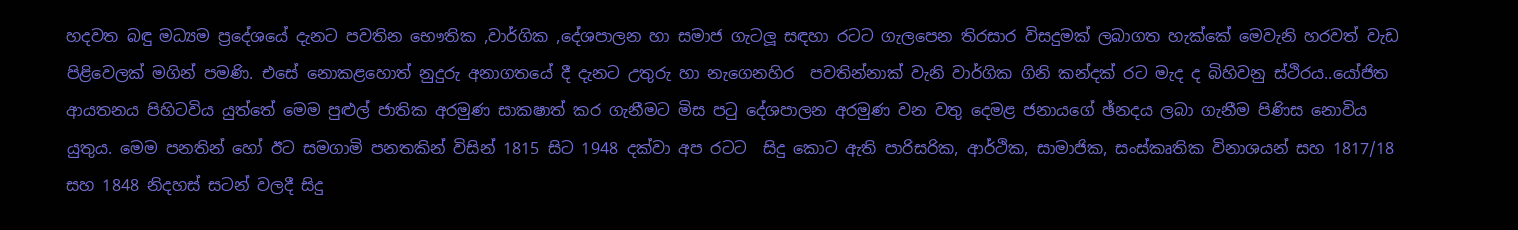හදවත බඳු මධ්‍යම ප්‍රදේශයේ දැනට පවතින භෞතික ,වාර්ගික ,දේශපාලන හා සමාජ ගැටලූ සඳහා රටට ගැලපෙන තිරසාර විසදුමක් ලබාගත හැක්කේ මෙවැනි හරවත් වැඩ පිළිවෙලක් මගින් පමණි. එසේ නොකළහොත් නුදුරු අනාගතයේ දී දැනට උතුරු හා නැගෙනහිර  පවතින්නාක් වැනි වාර්ගික ගිනි කන්දක් රට මැද ද බිහිවනු ස්ථිරය..යෝජිත ආයතනය පිහිටවිය යුත්තේ මෙම පුළුල් ජාතික අරමුණ සාක‍ෂාත් කර ගැනීමට මිස පටු දේශපාලන අරමුණ වන වතු දෙමළ ජනායගේ ඡ්නදය ලබා ගැනීම පිණිස නොවිය යුතුය. මෙම පනතින් හෝ ඊට සමගාමි පනතකින් විසින් 1815 සිට 1948 දක්වා අප රටට  සිදු කොට ඇති පාරිසරික, ආර්ථික, සාමාජික, සංස්කෘතික විනාශයන් සහ 1817/18 සහ 1848 නිදහස් සටන් වලදී සිදු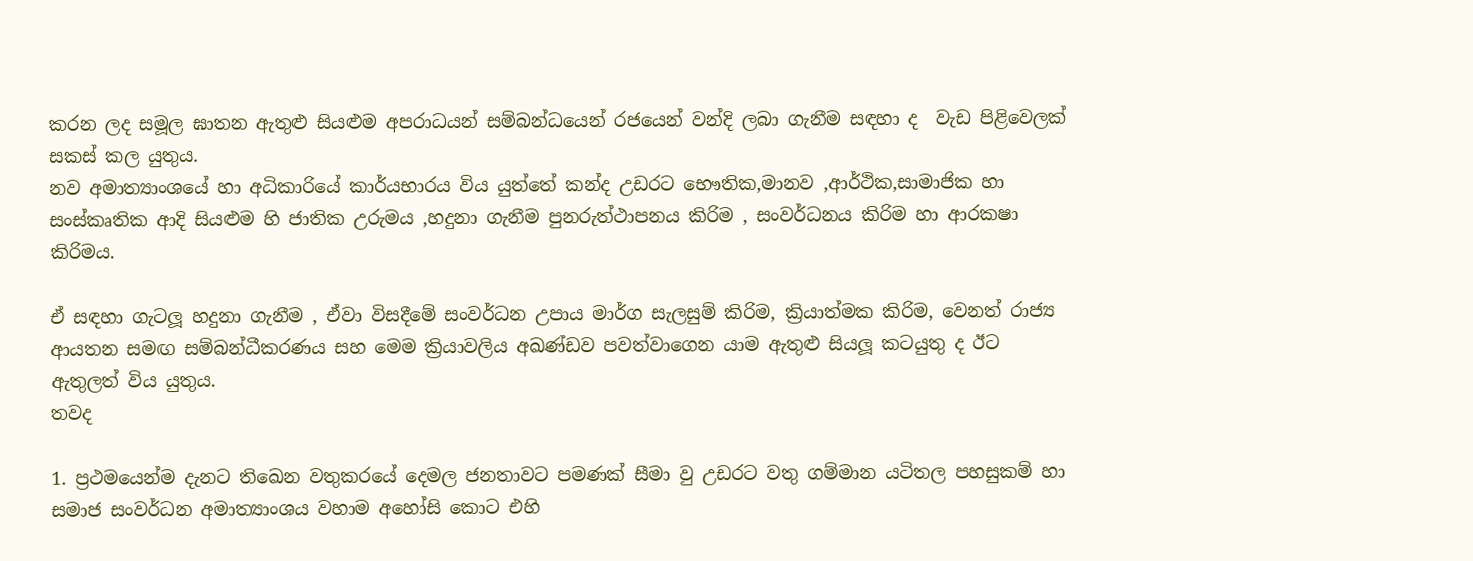කරන ලද සමූල ඝාතන ඇතුළු සියළුම අපරාධයන් සම්බන්ධයෙන් රජයෙන් වන්දි ලබා ගැනීම සඳහා ද  වැඩ පිළිවෙලක් සකස් කල යුතුය.
නව අමාත්‍යාංශයේ හා අධිකාරියේ කාර්යභාරය විය යුත්තේ කන්ද උඩරට භෞතික,මානව ,ආර්ථික,සාමාජික හා සංස්කෘතික ආදි සියළුම හි ජාතික උරුමය ,හදුනා ගැනීම පුනරුත්ථාපනය කිරිම , සංවර්ධනය කිරිම හා ආරක‍ෂා කිරිමය.

ඒ සඳහා ගැටලූ හදුනා ගැනීම , ඒවා විසදීමේ සංවර්ධන උපාය මාර්ග සැලසුම් කිරිම, ක්‍රියාත්මක කිරිම, වෙනත් රාජ්‍ය ආයතන සමඟ සම්බන්ධීකරණය සහ මෙම ක්‍රියාවලිය අඛණ්ඩව පවත්වාගෙන යාම ඇතුළු සියලූ කටයුතු ද ඊට ඇතුලත් විය යුතුය.
තවද

1. ප්‍රථමයෙන්ම දැනට තිඛෙන වතුකරයේ දෙමල ජනතාවට පමණක් සීමා වු උඩරට වතු ගම්මාන යටිතල පහසුකම් හා සමාජ සංවර්ධන අමාත්‍යාංශය වහාම අහෝසි කොට එහි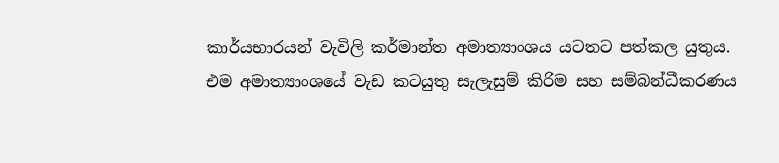කාර්යභාරයන් වැවිලි කර්මාන්ත අමාත්‍යාංශය යටතට පත්කල යුතුය.
එම අමාත්‍යාංශයේ වැඩ කටයුතු සැලැසුම් කිරිම සහ සම්බන්ධීකරණය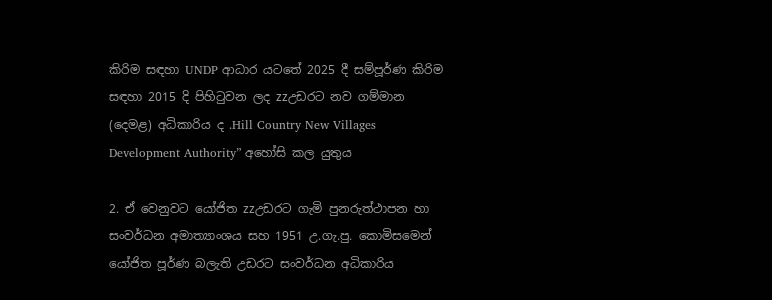කිරිම සඳහා UNDP ආධාර යටතේ 2025 දී සම්පූර්ණ කිරිම සඳහා 2015 දි පිහිටුවන ලද zzඋඩරට නව ගම්මාන (දෙමළ) අධිකාරිය ද .Hill Country New Villages Development Authority” අහෝසි කල යුතුය

2. ඒ වෙනුවට යෝජිත zzඋඩරට ගැමි පුනරුත්ථාපන හා සංවර්ධන අමාත්‍යාංශය සහ 1951 උ.ගැ.පු. කොමිසමෙන් යෝජිත පූර්ණ බලැති උඩරට සංවර්ධන අධිකාරිය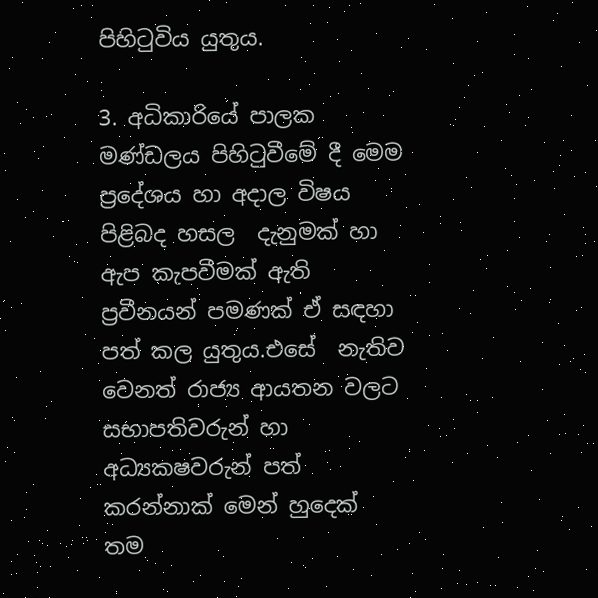පිහිටුවිය යුතුය.

3. අධිකාරියේ පාලක මණ්ඩලය පිහිටුවීමේ දී මෙම ප්‍රදේශය හා අදාල විෂය පිළිබද හසල  දැනුමක් හා ඇප කැපවීමක් ඇති ප්‍රවීනයන් පමණක් ඒ සඳහා පත් කල යුතුය.එසේ  නැතිව වෙනත් රාජ්‍ය ආයතන වලට සභාපතිවරුන් හා අධ්‍යක‍ෂවරුන් පත් කරන්නාක් මෙන් හුදෙක් තම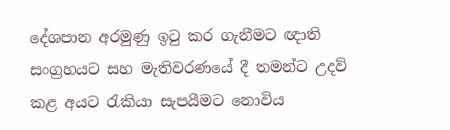දේශපාන අරමුණු ඉටු කර ගැනීමට ඥාති සංග්‍රහයට සහ මැතිවරණයේ දී තමන්ට උදව් කළ අයට රැකියා සැපයීමට නොවිය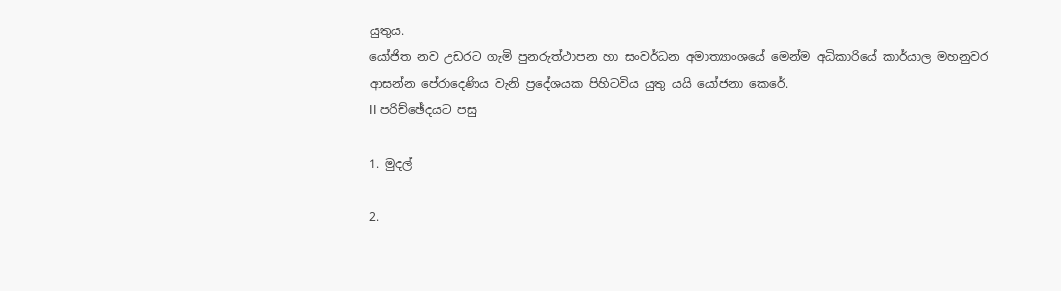යුතුය.
යෝජිත නව උඩරට ගැමි පුනරුත්ථාපන හා සංවර්ධන අමාත්‍යාංශයේ මෙන්ම අධිකාරියේ කාර්යාල මහනුවර ආසන්න පේරාදෙණිය වැනි ප්‍රදේශයක පිහිටවිය යුතු යයි යෝජනා කෙරේ.
II පරිච්ඡේදයට පසු

1. මුදල්

2.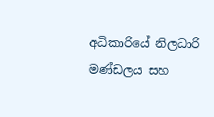අධිකාරියේ නිලධාරි මණ්ඩලය සහ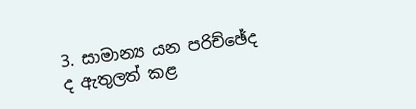3. සාමාන්‍ය යන පරිච්ඡේද ද ඇතුලත් කළ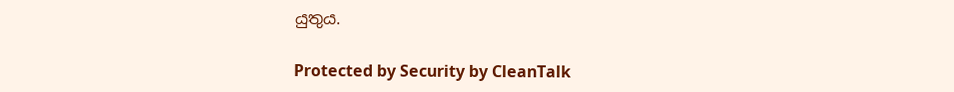යුතුය.

Protected by Security by CleanTalk